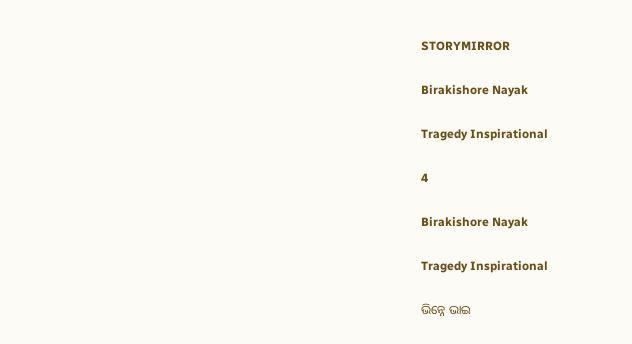STORYMIRROR

Birakishore Nayak

Tragedy Inspirational

4

Birakishore Nayak

Tragedy Inspirational

ଭିନ୍ନେ ଭାଇ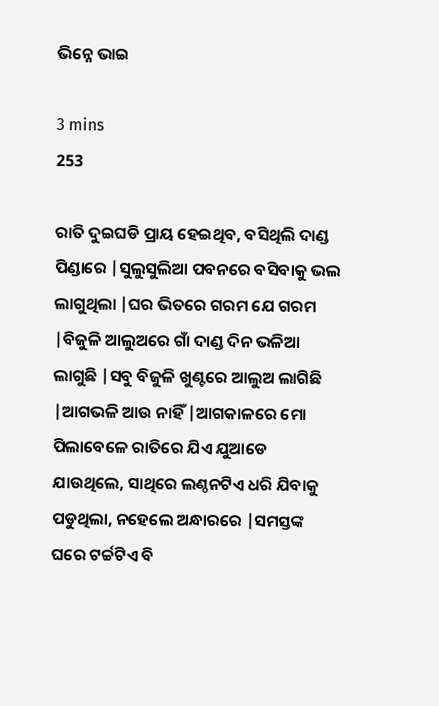ଭିନ୍ନେ ଭାଇ

3 mins
253

ରାତି ଦୁଇଘଡି ପ୍ରାୟ ହେଇଥିବ, ବସିଥିଲି ଦାଣ୍ଡ ପିଣ୍ଡାରେ |ସୁଲୁସୁଲିଆ ପବନରେ ବସିବାକୁ ଭଲ ଲାଗୁଥିଲା |ଘର ଭିତରେ ଗରମ ଯେ ଗରମ |ବିଜୁଳି ଆଲୁଅରେ ଗାଁ ଦାଣ୍ଡ ଦିନ ଭଳିଆ ଲାଗୁଛି |ସବୁ ବିଜୁଳି ଖୁଣ୍ଟରେ ଆଲୁଅ ଲାଗିଛି |ଆଗଭଳି ଆଉ ନାହିଁ |ଆଗକାଳରେ ମୋ ପିଲାବେଳେ ରାତିରେ ଯିଏ ଯୁଆଡେ ଯାଉଥିଲେ, ସାଥିରେ ଲଣ୍ଠନଟିଏ ଧରି ଯିବାକୁ ପଡୁଥିଲା, ନହେଲେ ଅନ୍ଧାରରେ |ସମସ୍ତଙ୍କ ଘରେ ଟର୍ଚ୍ଚଟିଏ ବି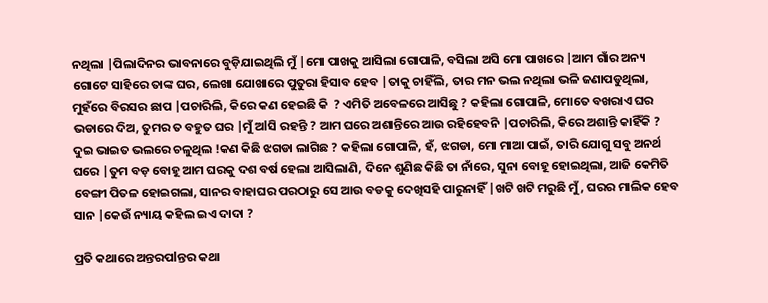ନଥିଲା |ପିଲାଦିନର ଭାବନାରେ ବୁଡ଼ିଯାଇଥିଲି ମୁଁ |ମୋ ପାଖକୁ ଆସିଲା ଗୋପାଳି, ବସିଲା ଅସି ମୋ ପାଖରେ |ଆମ ଗାଁର ଅନ୍ୟ ଗୋଟେ ସାହିରେ ତାଙ୍କ ଘର, ଲେଖା ଯୋଖାରେ ପୁତୁରା ହିସାବ ହେବ |ତାକୁ ଚାହିଁଲି, ତାର ମନ ଭଲ ନଥିଲା ଭଳି ଜଣାପଡୁଥିଲା, ମୁହଁରେ ବିରସର ଛାପ |ପଚାରିଲି, କିରେ କଣ ହେଇଛି କି  ? ଏମିତି ଅବେଳରେ ଆସିଛୁ ? କହିଲା ଗୋପାଳି, ମୋତେ ବଖରାଏ ଘର ଭଡାରେ ଦିଅ, ତୁମର ତ ବହୁତ ଘର |ମୁଁ ଅlସି ରହନ୍ତି ? ଆମ ଘରେ ଅଶାନ୍ତିରେ ଆଉ ରହିହେବନି |ପଚାରିଲି, କିରେ ଅଶାନ୍ତି କାହିଁକି ? ଦୁଇ ଭାଇତ ଭଲରେ ଚଳୁଥିଲ !କଣ କିଛି ଝଗଡା ଲାଗିଛ ? କହିଲା ଗୋପାଳି, ହଁ, ଝଗଡା, ମୋ ମାଆ ପାଇଁ, ତାରି ଯୋଗୁ ସବୁ ଅନର୍ଥ ଘରେ |ତୁମ ବଡ଼ ବୋହୂ ଆମ ଘରକୁ ଦଶ ବର୍ଷ ହେଲା ଆସିଲାଣି, ଦିନେ ଶୁଣିଛ କିଛି ତା ନାଁରେ, ସୁନା ବୋହୂ ହୋଇଥିଲା, ଆଜି କେମିତି ବେଙ୍ଗୀ ପିତଳ ହୋଇଗଲା, ସାନର ବାହାଘର ପରଠାରୁ ସେ ଆଉ ବଡକୁ ଦେଖିସହି ପାରୁନାହିଁ |ଖଟି ଖଟି ମରୁଛି ମୁଁ, ଘରର ମାଲିକ ହେବ ସାନ |କେଉଁ ନ୍ୟାୟ କହିଲ ଇଏ ଦାଦା ?

ପ୍ରତି କଥାରେ ଅନ୍ତରପlନ୍ତର କଥା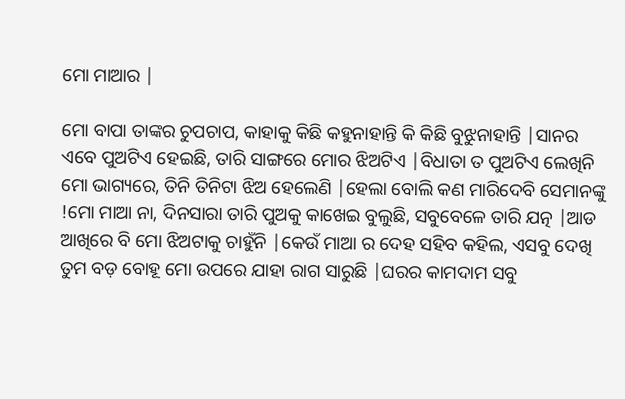ମୋ ମାଆର |

ମୋ ବାପା ତାଙ୍କର ଚୁପଚାପ, କାହାକୁ କିଛି କହୁନାହାନ୍ତି କି କିଛି ବୁଝୁନାହାନ୍ତି |ସାନର ଏବେ ପୁଅଟିଏ ହେଇଛି, ତାରି ସାଙ୍ଗରେ ମୋର ଝିଅଟିଏ |ବିଧାତା ତ ପୁଅଟିଏ ଲେଖିନି ମୋ ଭାଗ୍ୟରେ, ତିନି ତିନିଟା ଝିଅ ହେଲେଣି |ହେଲା ବୋଲି କଣ ମାରିଦେବି ସେମାନଙ୍କୁ !ମୋ ମାଆ ନା, ଦିନସାରା ତାରି ପୁଅକୁ କାଖେଇ ବୁଲୁଛି, ସବୁବେଳେ ତାରି ଯତ୍ନ |ଆଡ ଆଖିରେ ବି ମୋ ଝିଅଟାକୁ ଚାହୁଁନି |କେଉଁ ମାଆ ର ଦେହ ସହିବ କହିଲ, ଏସବୁ ଦେଖି ତୁମ ବଡ଼ ବୋହୂ ମୋ ଉପରେ ଯାହା ରାଗ ସାରୁଛି |ଘରର କାମଦାମ ସବୁ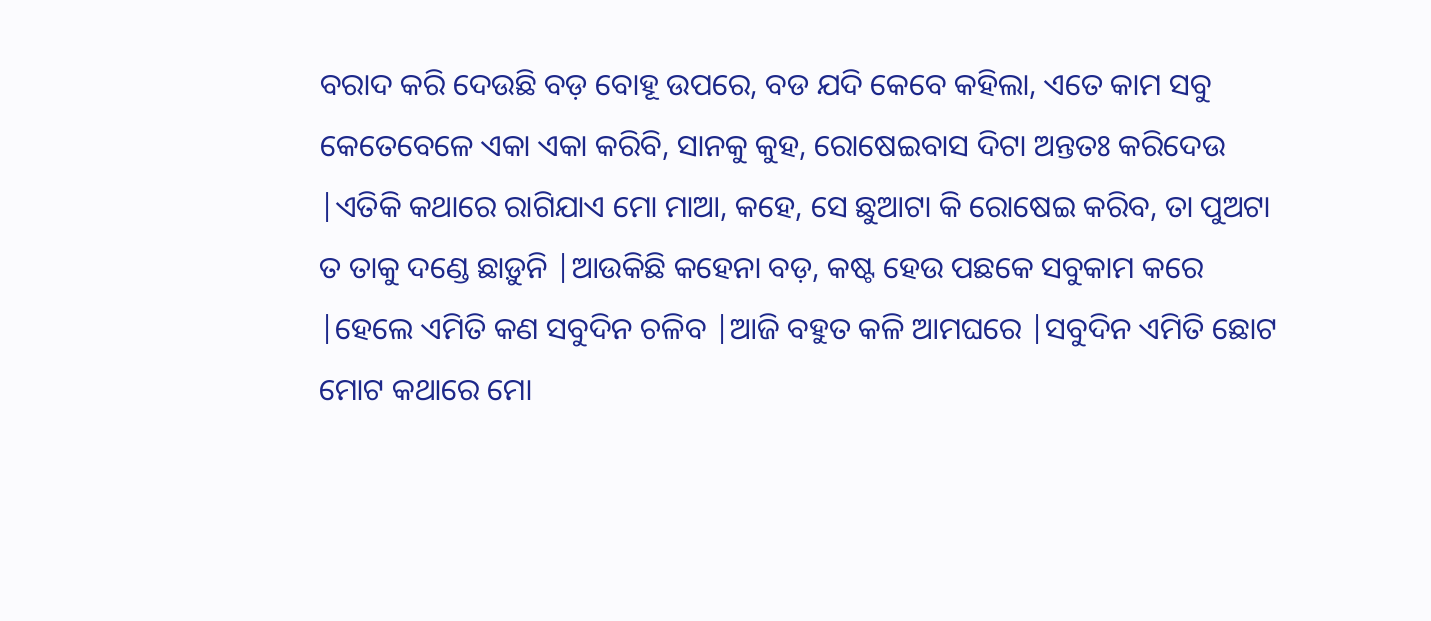ବରାଦ କରି ଦେଉଛି ବଡ଼ ବୋହୂ ଉପରେ, ବଡ ଯଦି କେବେ କହିଲା, ଏତେ କାମ ସବୁ କେତେବେଳେ ଏକା ଏକା କରିବି, ସାନକୁ କୁହ, ରୋଷେଇବାସ ଦିଟା ଅନ୍ତତଃ କରିଦେଉ |ଏତିକି କଥାରେ ରାଗିଯାଏ ମୋ ମାଆ, କହେ, ସେ ଛୁଆଟା କି ରୋଷେଇ କରିବ, ତା ପୁଅଟା ତ ତାକୁ ଦଣ୍ଡେ ଛାଡ଼ୁନି |ଆଉକିଛି କହେନା ବଡ଼, କଷ୍ଟ ହେଉ ପଛକେ ସବୁକାମ କରେ |ହେଲେ ଏମିତି କଣ ସବୁଦିନ ଚଳିବ |ଆଜି ବହୁତ କଳି ଆମଘରେ |ସବୁଦିନ ଏମିତି ଛୋଟ ମୋଟ କଥାରେ ମୋ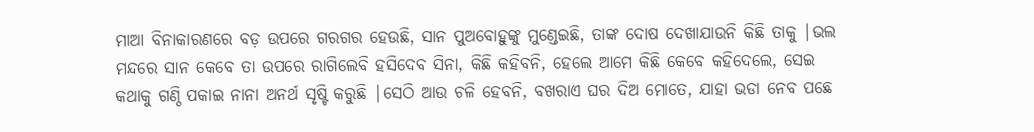ମାଆ ବିନାକାରଣରେ ବଡ଼ ଉପରେ ଗରଗର ହେଉଛି, ସାନ ପୁଅବୋହୁଙ୍କୁ ମୁଣ୍ଡେଇଛି, ତାଙ୍କ ଦୋଷ ଦେଖାଯାଉନି କିଛି ତାକୁ |ଭଲ ମନ୍ଦରେ ସାନ କେବେ ତା ଉପରେ ରାଗିଲେବି ହସିଦେବ ସିନା, କିଛି କହିବନି, ହେଲେ ଆମେ କିଛି କେବେ କହିଦେଲେ, ସେଇ କଥାକୁ ଗଣ୍ଠି ପକାଇ ନାନା ଅନର୍ଥ ସୃଷ୍ଟି କରୁଛି |ସେଠି ଆଉ ଚଳି ହେବନି, ବଖରାଏ ଘର ଦିଅ ମୋତେ, ଯାହା ଭଡା ନେବ ପଛେ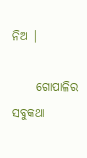ନିଅ |

     ଗୋପାଳିର ସବୁକଥା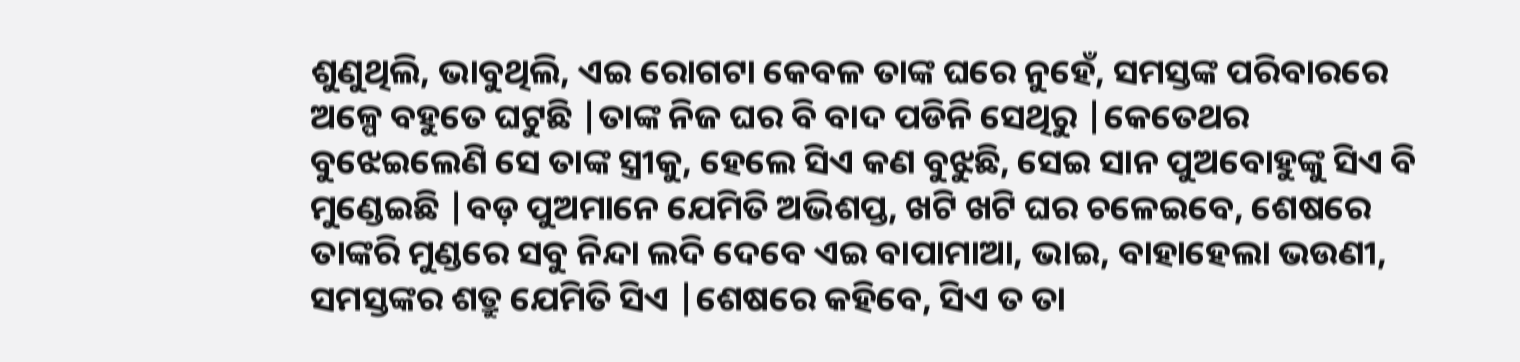ଶୁଣୁଥିଲି, ଭାବୁଥିଲି, ଏଇ ରୋଗଟା କେବଳ ତାଙ୍କ ଘରେ ନୁହେଁ, ସମସ୍ତଙ୍କ ପରିବାରରେ ଅଳ୍ପେ ବହୁତେ ଘଟୁଛି |ତାଙ୍କ ନିଜ ଘର ବି ବାଦ ପଡିନି ସେଥିରୁ |କେତେଥର ବୁଝେଇଲେଣି ସେ ତାଙ୍କ ସ୍ତ୍ରୀକୁ, ହେଲେ ସିଏ କଣ ବୁଝୁଛି, ସେଇ ସାନ ପୁଅବୋହୁଙ୍କୁ ସିଏ ବି ମୁଣ୍ଡେଇଛି |ବଡ଼ ପୁଅମାନେ ଯେମିତି ଅଭିଶପ୍ତ, ଖଟି ଖଟି ଘର ଚଳେଇବେ, ଶେଷରେ ତାଙ୍କରି ମୁଣ୍ଡରେ ସବୁ ନିନ୍ଦା ଲଦି ଦେବେ ଏଇ ବାପାମାଆ, ଭାଇ, ବାହାହେଲା ଭଉଣୀ, ସମସ୍ତଙ୍କର ଶତ୍ରୁ ଯେମିତି ସିଏ |ଶେଷରେ କହିବେ, ସିଏ ତ ତା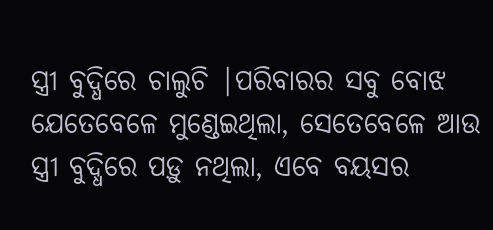ସ୍ତ୍ରୀ ବୁଦ୍ଧିରେ ଚାଲୁଚି |ପରିବାରର ସବୁ ବୋଝ ଯେତେବେଳେ ମୁଣ୍ଡେଇଥିଲା, ସେତେବେଳେ ଆଉ ସ୍ତ୍ରୀ ବୁଦ୍ଧିରେ ପଡ଼ୁ ନଥିଲା, ଏବେ ବୟସର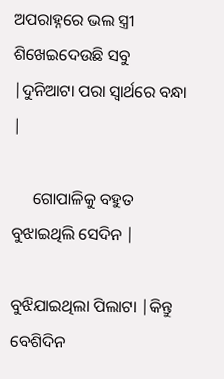ଅପରାହ୍ନରେ ଭଲ ସ୍ତ୍ରୀ ଶିଖେଇଦେଉଛି ସବୁ |ଦୁନିଆଟା ପରା ସ୍ୱାର୍ଥରେ ବନ୍ଧା |

     ଗୋପାଳିକୁ ବହୁତ ବୁଝାଇଥିଲି ସେଦିନ |

ବୁଝିଯାଇଥିଲା ପିଲାଟା |କିନ୍ତୁ ବେଶିଦିନ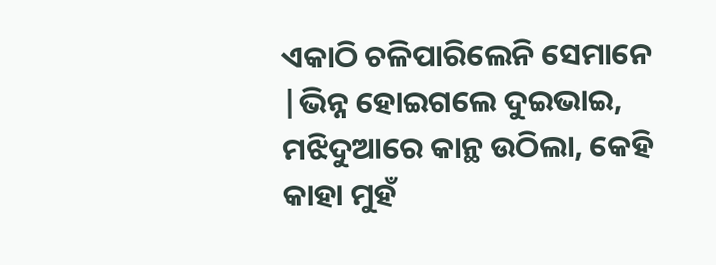ଏକାଠି ଚଳିପାରିଲେନି ସେମାନେ |ଭିନ୍ନ ହୋଇଗଲେ ଦୁଇଭାଇ, ମଝିଦୁଆରେ କାନ୍ଥ ଉଠିଲା, କେହି କାହା ମୁହଁ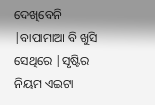ଦେଖିବେନି |ବାପାମାଆ ବି ଖୁସି ସେଥିରେ |ସୃଷ୍ଟିର ନିୟମ ଏଇଟା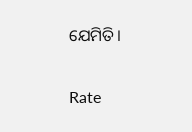ଯେମିତି।


Rate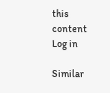this content
Log in

Similar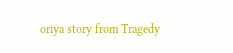oriya story from Tragedy